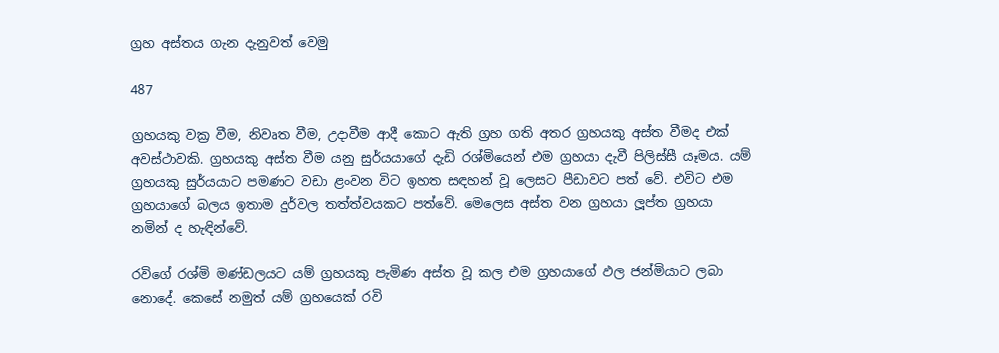ග්‍රහ අස්තය ගැන දැනුවත් වෙමු

487

ග්‍රහයකු වක්‍ර වීම, නිවෘත වීම, උදාවීම ආදී කොට ඇති ග්‍රහ ගති අතර ග්‍රහයකු අස්ත වීමද එක් අවස්ථාවකි. ග්‍රහයකු අස්ත වීම යනු සුර්යයාගේ දැඩි රශ්මියෙන් එම ග්‍රහයා දැවී පිලිස්සී යෑමය. යම් ග්‍රහයකු සුර්යයාට පමණට වඩා ළංවන විට ඉහත සඳහන් වූ ලෙසට පීඩාවට පත් වේ. එවිට එම ග්‍රහයාගේ බලය ඉතාම දුර්වල තත්ත්වයකට පත්වේ. මෙලෙස අස්ත වන ග්‍රහයා ලූප්ත ග්‍රහයා නමින් ද හැඳින්වේ.

රවිගේ රශ්මි මණ්ඩලයට යම් ග්‍රහයකු පැමිණ අස්ත වූ කල එම ග්‍රහයාගේ ඵල ජන්මියාට ලබා නොදේ. කෙසේ නමුත් යම් ග්‍රහයෙක් රවි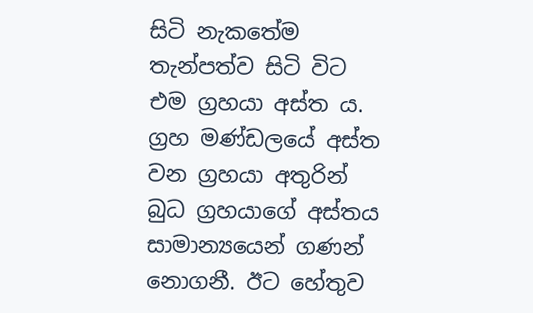සිටි නැකතේම තැන්පත්ව සිටි විට එම ග්‍රහයා අස්ත ය. ග්‍රහ මණ්ඩලයේ අස්ත වන ග්‍රහයා අතුරින් බුධ ග්‍රහයාගේ අස්තය සාමාන්‍යයෙන් ගණන් නොගනී. ඊට හේතුව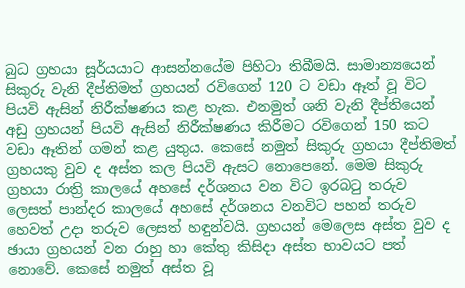බුධ ග්‍රහයා සූර්යයාට ආසන්නයේම පිහිටා තිබීමයි. සාමාන්‍යයෙන් සිකුරු වැනි දීප්තිමත් ග්‍රහයන් රවිගෙන් 120 ට වඩා ඈත් වූ විට පියවි ඇසින් නිරීක්ෂණය කළ හැක. එනමුත් ශනි වැනි දීප්තියෙන් අඩු ග්‍රහයන් පියවි ඇසින් නිරීක්ෂණය කිරීමට රවිගෙන් 150 කට වඩා ඈතින් ගමන් කළ යුතුය. කෙසේ නමුත් සිකුරු ග්‍රහයා දීප්තිමත් ග්‍රහයකු වුව ද අස්ත කල පියවි ඇසට නොපෙනේ. මෙම සිකුරු ග්‍රහයා රාත්‍රි කාලයේ අහසේ දර්ශනය වන විට ඉරබටු තරුව ලෙසත් පාන්දර කාලයේ අහසේ දර්ශනය වනවිට පහන් තරුව හෙවත් උදා තරුව ලෙසත් හඳුන්වයි. ග්‍රහයන් මෙලෙස අස්ත වුව ද ඡායා ග්‍රහයන් වන රාහු හා කේතු කිසිදා අස්ත භාවයට පත් නොවේ. කෙසේ නමුත් අස්ත වූ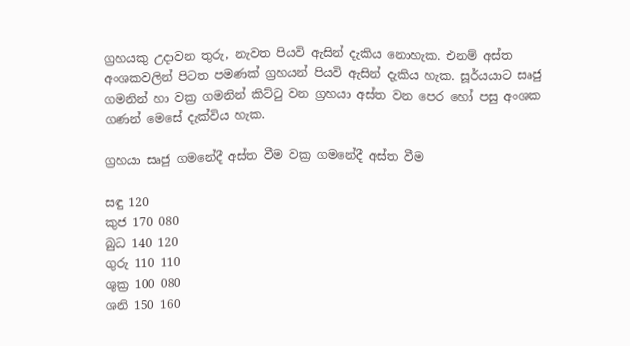ග්‍රහයකු උදාවන තුරු, නැවත පියවි ඇසින් දැකිය නොහැක. එනම් අස්ත අංශකවලින් පිටත පමණක් ග්‍රහයන් පියවි ඇසින් දැකිය හැක. සූර්යයාට සෘජු ගමනින් හා වක්‍ර ගමනින් කිට්ටු වන ග්‍රහයා අස්ත වන පෙර හෝ පසු අංශක ගණන් මෙසේ දැක්විය හැක.

ග්‍රහයා සෘජු ගමනේදී අස්ත වීම වක්‍ර ගමනේදී අස්ත වීම

සඳු 120
කුජ 170 080
බුධ 140 120
ගුරු 110 110
ශුක්‍ර 100 080
ශනි 150 160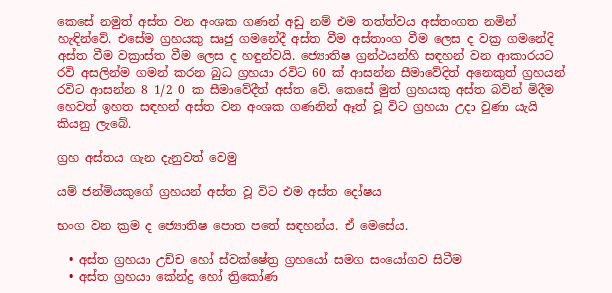කෙසේ නමුත් අස්ත වන අංශක ගණන් අඩු නම් එම තත්ත්වය අස්තංගත නමින් හැඳින්වේ. එසේම ග්‍රහයකු සෘජු ගමනේදී අස්ත වීම අස්තාංග වීම ලෙස ද වක්‍ර ගමනේදි අස්ත වීම වක්‍රාස්ත වීම ලෙස ද හඳුන්වයි. ජ්‍යොතිෂ ග්‍රන්ථයන්හි සඳහන් වන ආකාරයට රවි අසලින්ම ගමන් කරන බුධ ග්‍රහයා රවිට 60 ක් ආසන්න සීමාවේදිත් අනෙකුත් ග්‍රහයන් රවිට ආසන්න 8 1/2 0 ක සීමාවේදීත් අස්ත වේ. කෙසේ මුත් ග්‍රහයකු අස්ත බවින් මිදීම හෙවත් ඉහත සඳහන් අස්ත වන අංශක ගණනින් ඈත් වූ විට ග්‍රහයා උදා වුණා යැයි කියනු ලැබේ.

ග්‍රහ අස්තය ගැන දැනුවත් වෙමු

යම් ජන්මියකුගේ ග්‍රහයන් අස්ත වූ විට එම අස්ත දෝෂය

භංග වන ක්‍රම ද ජ්‍යොතිෂ පොත පතේ සඳහන්ය. ඒ මෙසේය.

  • අස්ත ග්‍රහයා උච්ච හෝ ස්වක්ෂේත්‍ර ග්‍රහයෝ සමග සංයෝගව සිටීම
  • අස්ත ග්‍රහයා කේන්ද්‍ර හෝ ත්‍රිකෝණ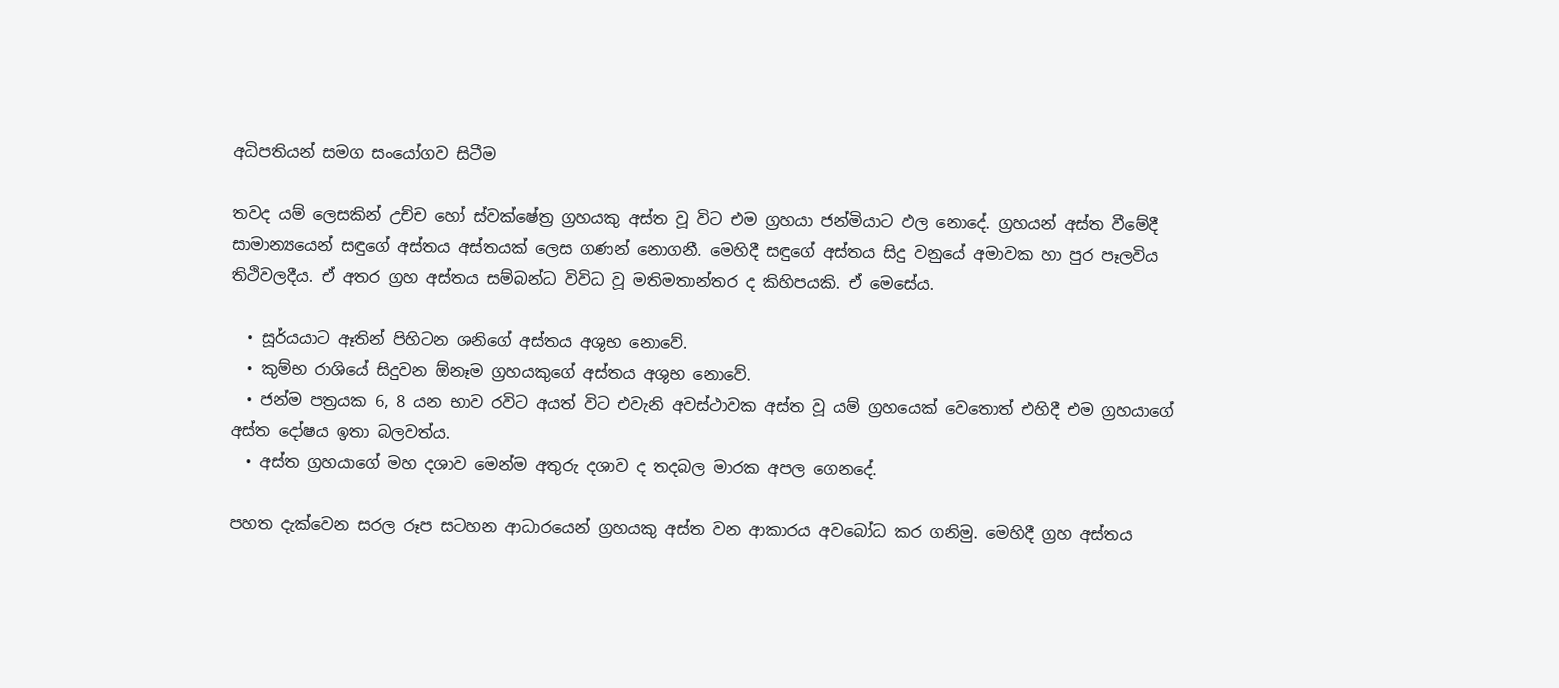අධිපතියන් සමග සංයෝගව සිටීම

තවද යම් ලෙසකින් උච්ච හෝ ස්වක්ෂේත්‍ර ග්‍රහයකු අස්ත වූ විට එම ග්‍රහයා ජන්මියාට ඵල නොදේ. ග්‍රහයන් අස්ත වීමේදී සාමාන්‍යයෙන් සඳුගේ අස්තය අස්තයක් ලෙස ගණන් නොගනී. මෙහිදී සඳුගේ අස්තය සිදු වනුයේ අමාවක හා පුර පෑලවිය තිථිවලදීය. ඒ අතර ග්‍රහ අස්තය සම්බන්ධ විවිධ වූ මතිමතාන්තර ද කිහිපයකි. ඒ මෙසේය.

  • සූර්යයාට ඈතින් පිහිටන ශනිගේ අස්තය අශුභ නොවේ.
  • කුම්භ රාශියේ සිදුවන ඕනෑම ග්‍රහයකුගේ අස්තය අශුභ නොවේ.
  • ජන්ම පත්‍රයක 6, 8 යන භාව රවිට අයත් විට එවැනි අවස්ථාවක අස්ත වූ යම් ග්‍රහයෙක් වෙතොත් එහිදී එම ග්‍රහයාගේ අස්ත දෝෂය ඉතා බලවත්ය.
  • අස්ත ග්‍රහයාගේ මහ දශාව මෙන්ම අතුරු දශාව ද තදබල මාරක අපල ගෙනදේ.

පහත දැක්වෙන සරල රූප සටහන ආධාරයෙන් ග්‍රහයකු අස්ත වන ආකාරය අවබෝධ කර ගනිමු. මෙහිදී ග්‍රහ අස්තය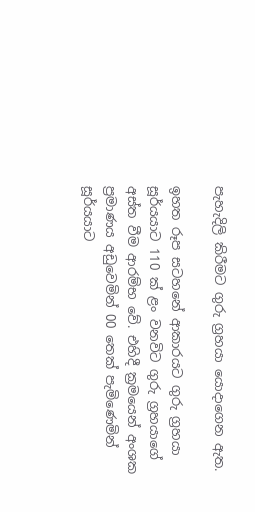පැහැදිලි කිරීමට ගුරු ග්‍රහයා යොදාගෙන ඇත.

ඉහත රූප සටහනේ ආකාරයට ගුරු ග්‍රහයා සූර්යයාට 110 ක් ළං වනවිට ගුරු ග්‍රහයාගේ අස්ත වීම ආරම්භ වේ. එහිදී ක්‍රමයෙන් අංශක ප්‍රමාණය අඩුවෙමින් 00 තෙක් පැමිණෙමින් සූර්යයාට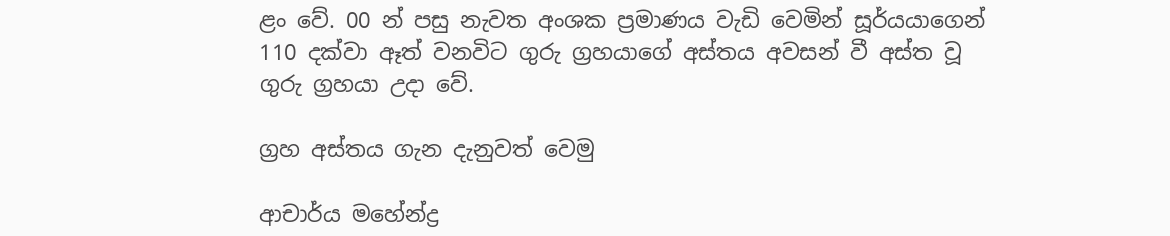ළං වේ. 00 න් පසු නැවත අංශක ප්‍රමාණය වැඩි වෙමින් සූර්යයාගෙන් 110 දක්වා ඈත් වනවිට ගුරු ග්‍රහයාගේ අස්තය අවසන් වී අස්ත වූ ගුරු ග්‍රහයා උදා වේ.

ග්‍රහ අස්තය ගැන දැනුවත් වෙමු

ආචාර්ය මහේන්ද්‍ර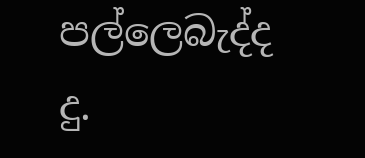පල්ලෙබැද්ද
දු.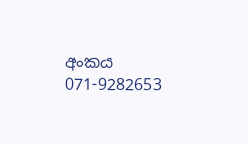අංකය 071-9282653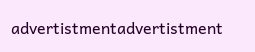advertistmentadvertistment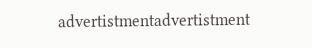advertistmentadvertistment